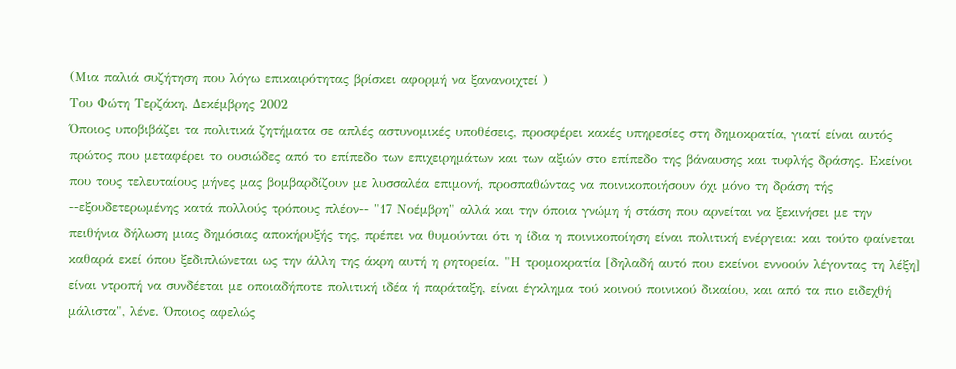(Μια παλιά συζήτηση που λόγω επικαιρότητας βρίσκει αφορμή να ξανανοιχτεί )
Του Φώτη Τερζάκη, Δεκέμβρης 2002
Όποιος υποβιβάζει τα πολιτικά ζητήματα σε απλές αστυνομικές υποθέσεις, προσφέρει κακές υπηρεσίες στη δημοκρατία, γιατί είναι αυτός πρώτος που μεταφέρει το ουσιώδες από το επίπεδο των επιχειρημάτων και των αξιών στο επίπεδο της βάναυσης και τυφλής δράσης. Εκείνοι που τους τελευταίους μήνες μας βομβαρδίζουν με λυσσαλέα επιμονή, προσπαθώντας να ποινικοποιήσουν όχι μόνο τη δράση τής --εξουδετερωμένης κατά πολλούς τρόπους πλέον-- "17 Νοέμβρη" αλλά και την όποια γνώμη ή στάση που αρνείται να ξεκινήσει με την πειθήνια δήλωση μιας δημόσιας αποκήρυξής της, πρέπει να θυμούνται ότι η ίδια η ποινικοποίηση είναι πολιτική ενέργεια: και τούτο φαίνεται καθαρά εκεί όπου ξεδιπλώνεται ως την άλλη της άκρη αυτή η ρητορεία. "Η τρομοκρατία [δηλαδή αυτό που εκείνοι εννοούν λέγοντας τη λέξη] είναι ντροπή να συνδέεται με οποιαδήποτε πολιτική ιδέα ή παράταξη, είναι έγκλημα τού κοινού ποινικού δικαίου, και από τα πιο ειδεχθή μάλιστα", λένε. Όποιος αφελώς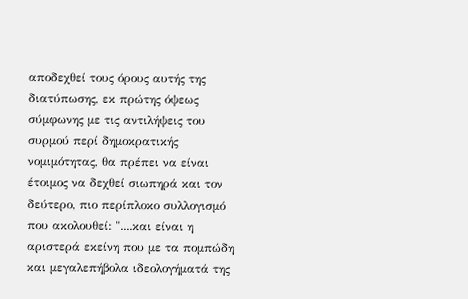αποδεχθεί τους όρους αυτής της διατύπωσης, εκ πρώτης όψεως σύμφωνης με τις αντιλήψεις του συρμού περί δημοκρατικής νομιμότητας, θα πρέπει να είναι έτοιμος να δεχθεί σιωπηρά και τον δεύτερο, πιο περίπλοκο συλλογισμό που ακολουθεί: "....και είναι η αριστερά εκείνη που με τα πομπώδη και μεγαλεπήβολα ιδεολογήματά της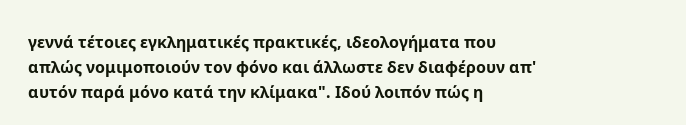γεννά τέτοιες εγκληματικές πρακτικές, ιδεολογήματα που απλώς νομιμοποιούν τον φόνο και άλλωστε δεν διαφέρουν απ' αυτόν παρά μόνο κατά την κλίμακα". Ιδού λοιπόν πώς η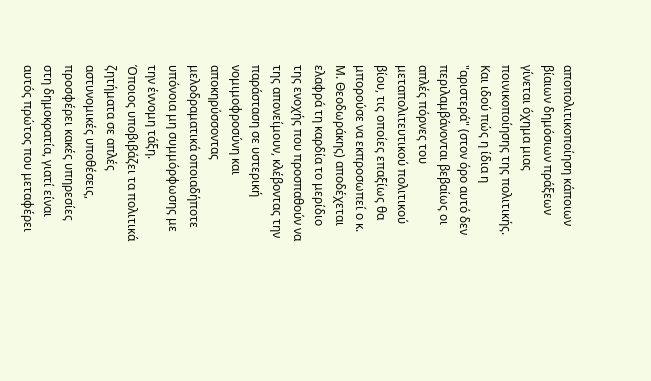αποπολιτικοποίηση κάποιων βίαιων δημόσιων πράξεων γίνεται όχημα μιας ποινικοποίησης της πολιτικής. Και ιδού πώς η ίδια η "αριστερά" (στον όρο αυτό δεν περιλαμβάνονται βεβαίως οι απλές πόρνες του μεταπολιτευτικού πολιτικού βίου, τις οποίες επαξίως θα μπορούσε να εκπροσωπεί ο κ. Μ. Θεοδωράκης) αποδέχεται ελαφρά τη καρδία το μερίδιο της ενοχής που προσπαθούν να της απονείμουν, κλέβοντας την παράσταση σε υστερική νομιμοφροσύνη και αποκηρύσσοντας μελοδραματικά οποιαδήποτε υπόνοια μη συμμόρφωσης με την έννομη τάξη.
Όποιος υποβιβάζει τα πολιτικά ζητήματα σε απλές αστυνομικές υποθέσεις, προσφέρει κακές υπηρεσίες στη δημοκρατία, γιατί είναι αυτός πρώτος που μεταφέρει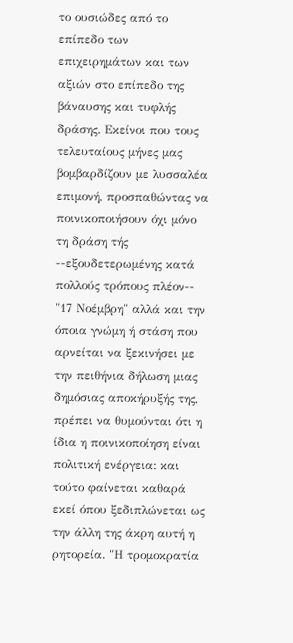το ουσιώδες από το επίπεδο των επιχειρημάτων και των αξιών στο επίπεδο της βάναυσης και τυφλής δράσης. Εκείνοι που τους τελευταίους μήνες μας βομβαρδίζουν με λυσσαλέα επιμονή, προσπαθώντας να ποινικοποιήσουν όχι μόνο τη δράση τής --εξουδετερωμένης κατά πολλούς τρόπους πλέον-- "17 Νοέμβρη" αλλά και την όποια γνώμη ή στάση που αρνείται να ξεκινήσει με την πειθήνια δήλωση μιας δημόσιας αποκήρυξής της, πρέπει να θυμούνται ότι η ίδια η ποινικοποίηση είναι πολιτική ενέργεια: και τούτο φαίνεται καθαρά εκεί όπου ξεδιπλώνεται ως την άλλη της άκρη αυτή η ρητορεία. "Η τρομοκρατία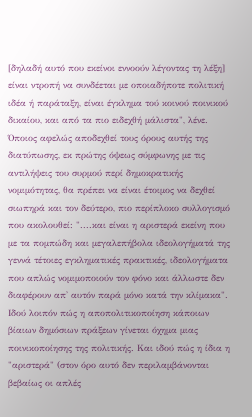[δηλαδή αυτό που εκείνοι εννοούν λέγοντας τη λέξη] είναι ντροπή να συνδέεται με οποιαδήποτε πολιτική ιδέα ή παράταξη, είναι έγκλημα τού κοινού ποινικού δικαίου, και από τα πιο ειδεχθή μάλιστα", λένε. Όποιος αφελώς αποδεχθεί τους όρους αυτής της διατύπωσης, εκ πρώτης όψεως σύμφωνης με τις αντιλήψεις του συρμού περί δημοκρατικής νομιμότητας, θα πρέπει να είναι έτοιμος να δεχθεί σιωπηρά και τον δεύτερο, πιο περίπλοκο συλλογισμό που ακολουθεί: "....και είναι η αριστερά εκείνη που με τα πομπώδη και μεγαλεπήβολα ιδεολογήματά της γεννά τέτοιες εγκληματικές πρακτικές, ιδεολογήματα που απλώς νομιμοποιούν τον φόνο και άλλωστε δεν διαφέρουν απ' αυτόν παρά μόνο κατά την κλίμακα". Ιδού λοιπόν πώς η αποπολιτικοποίηση κάποιων βίαιων δημόσιων πράξεων γίνεται όχημα μιας ποινικοποίησης της πολιτικής. Και ιδού πώς η ίδια η "αριστερά" (στον όρο αυτό δεν περιλαμβάνονται βεβαίως οι απλές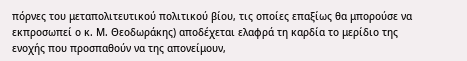πόρνες του μεταπολιτευτικού πολιτικού βίου, τις οποίες επαξίως θα μπορούσε να εκπροσωπεί ο κ. Μ. Θεοδωράκης) αποδέχεται ελαφρά τη καρδία το μερίδιο της ενοχής που προσπαθούν να της απονείμουν,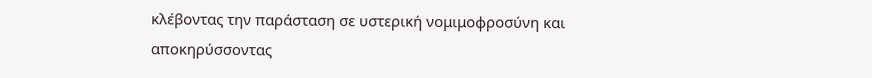κλέβοντας την παράσταση σε υστερική νομιμοφροσύνη και αποκηρύσσοντας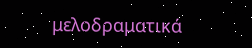μελοδραματικά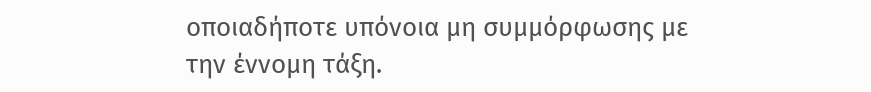οποιαδήποτε υπόνοια μη συμμόρφωσης με την έννομη τάξη.